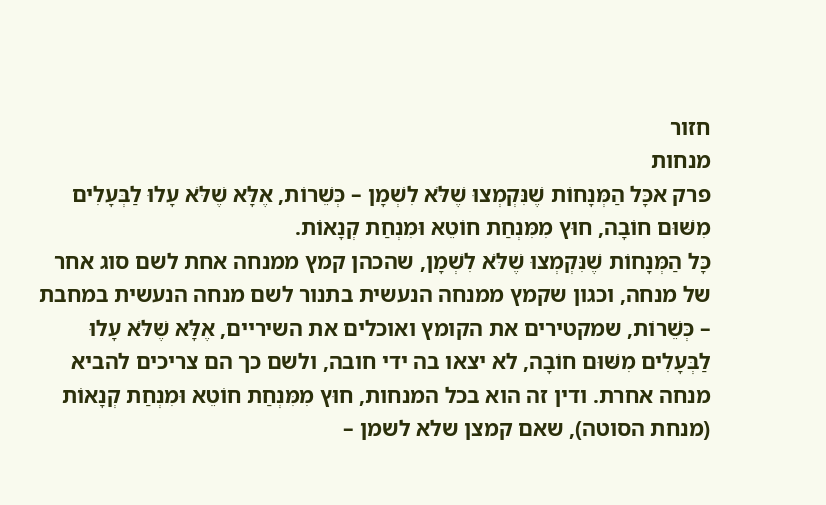חזור
מנחות
פרק אכָּל הַמְּנָחוֹת שֶׁנִּקְמְצוּ שֶׁלֹּא לִשְׁמָן – כְּשֵׁרוֹת, אֶלָּא שֶׁלֹּא עָלוּ לַבְּעָלִים מִשּׁוּם חוֹבָה, חוּץ מִמִּנְחַת חוֹטֵא וּמִנְחַת קְנָאוֹת.
כָּל הַמְּנָחוֹת שֶׁנִּקְמְצוּ שֶׁלֹּא לִשְׁמָן, שהכהן קמץ ממנחה אחת לשם סוג אחר של מנחה, וכגון שקמץ ממנחה הנעשית בתנור לשם מנחה הנעשית במחבת – כְּשֵׁרוֹת, שמקטירים את הקומץ ואוכלים את השיריים, אֶלָּא שֶׁלֹּא עָלוּ לַבְּעָלִים מִשּׁוּם חוֹבָה, לא יצאו בה ידי חובה, ולשם כך הם צריכים להביא מנחה אחרת. ודין זה הוא בכל המנחות, חוּץ מִמִּנְחַת חוֹטֵא וּמִנְחַת קְנָאוֹת (מנחת הסוטה), שאם קמצן שלא לשמן –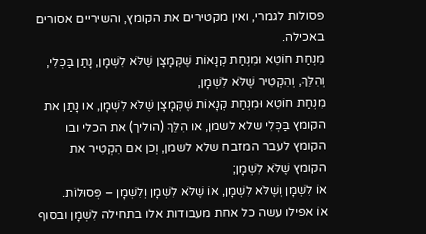פסולות לגמרי, ואין מקטירים את הקומץ, והשיריים אסורים באכילה.
מִנְחַת חוֹטֵא וּמִנְחַת קְנָאוֹת שֶׁקְּמָצָן שֶׁלֹּא לִשְׁמָן, נָתַן בַּכְּלִי, וְהִלֵּךְ, וְהִקְטִיר שֶׁלֹּא לִשְׁמָן,
מִנְחַת חוֹטֵא וּמִנְחַת קְנָאוֹת שֶׁקְּמָצָן שֶׁלֹּא לִשְׁמָן, או נָתַן את הקומץ בַּכְּלִי שלא לשמן, או הִלֵּךְ (הוליך) את הכלי ובו הקומץ לעבר המזבח שלא לשמן, וְכן אם הִקְטִיר את הקומץ שֶׁלֹּא לִשְׁמָן;
אוֹ לִשְׁמָן וְשֶׁלֹּא לִשְׁמָן, אוֹ שֶׁלֹּא לִשְׁמָן וְלִשְׁמָן – פְּסוּלוֹת.
אוֹ אפילו עשה כל אחת מעבודות אלו בתחילה לִשְׁמָן ובסוף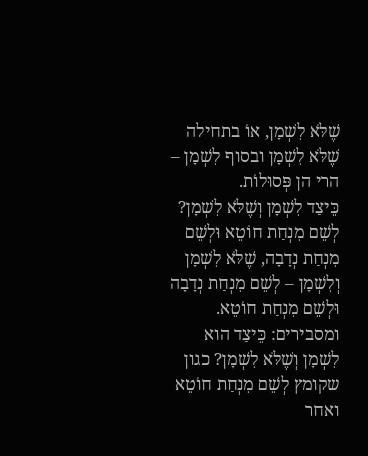שֶׁלֹּא לִשְׁמָן, אוֹ בתחילה שֶׁלֹּא לִשְׁמָן ובסוף לִשְׁמָן – הרי הן פְּסוּלוֹת.
כֵּיצַד לִשְׁמָן וְשֶׁלֹּא לִשְׁמָן? לְשֵׁם מִנְחַת חוֹטֵא וּלְשֵׁם מִנְחַת נְדָבָה, שֶׁלֹּא לִשְׁמָן וְלִשְׁמָן – לְשֵׁם מִנְחַת נְדָבָה וּלְשֵׁם מִנְחַת חוֹטֵא.
ומסבירים: כֵּיצַד הוא לִשְׁמָן וְשֶׁלֹּא לִשְׁמָן? כגון שקומץ לְשֵׁם מִנְחַת חוֹטֵא ואחר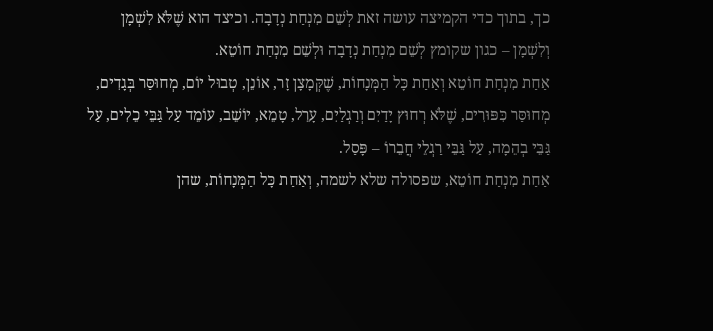כך, בתוך כדי הקמיצה עושה זאת לְשֵׁם מִנְחַת נְדָבָה. וכיצד הוא שֶׁלֹּא לִשְׁמָן וְלִשְׁמָן – כגון שקומץ לְשֵׁם מִנְחַת נְדָבָה וּלְשֵׁם מִנְחַת חוֹטֵא.
אַחַת מִנְחַת חוֹטֵא וְאַחַת כָּל הַמְּנָחוֹת, שֶׁקְּמָצָן זָר, אוֹנֵן, טְבוּל יוֹם, מְחוּסַּר בְּגָדִים, מְחוּסַּר כִּפּוּרִים, שֶׁלֹּא רְחוּץ יָדַיִם וְרַגְלַיִם, עָרֵל, טָמֵא, יוֹשֵׁב, עוֹמֵד עַל גַּבֵּי כֵלִים, עַל גַּבֵּי בְהֵמָה, עַל גַּבֵּי רַגְלֵי חֲבֵרוֹ – פָּסַל.
אַחַת מִנְחַת חוֹטֵא, שפסולה שלא לשמה, וְאַחַת כָּל הַמְּנָחוֹת, שהן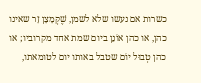כשרות אם נעשו שלא לשמן, שֶׁקְּמָצָן זָר שאינו כהן, או כהן אוֹנֵן ביום שמת אחד מקרוביו; או כהן טְבוּל יוֹם שטבל באותו יום לטומאתו,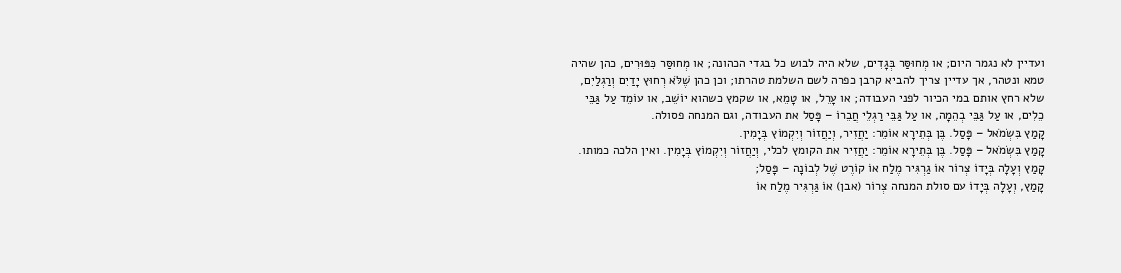ועדיין לא נגמר היום; או מְחוּסַּר בְּגָדִים, שלא היה לבוש כל בגדי הכהונה; או מְחוּסַּר כִּפּוּרִים, כהן שהיה טמא ונטהר, אך עדיין צריך להביא קרבן כפרה לשם השלמת טהרתו; וכן כהן שֶׁלֹּא רְחוּץ יָדַיִם וְרַגְלַיִם, שלא רחץ אותם במי הכיור לפני העבודה; או עָרֵל, או טָמֵא, או שקמץ כשהוא יוֹשֵׁב, או עוֹמֵד עַל גַּבֵּי כֵלִים, או עַל גַּבֵּי בְהֵמָה, או עַל גַּבֵּי רַגְלֵי חֲבֵרוֹ – פָּסַל את העבודה, וגם המנחה פסולה.
קָמַץ בִּשְׂמֹאל – פָּסַל. בֶּן בְּתֵירָא אוֹמֵר: יַחֲזִיר, וְיַחֲזוֹר וְיִקְמוֹץ בְּיָמִין.
קָמַץ בִּשְׂמֹאל – פָּסַל. בֶּן בְּתֵירָא אוֹמֵר: יַחֲזִיר את הקומץ לכלי, וְיַחֲזוֹר וְיִקְמוֹץ בְּיָמִין. ואין הלכה כמותו.
קָמַץ וְעָלָה בְּיָדוֹ צְרוֹר אוֹ גַרְגִּיר מֶלַח אוֹ קוֹרֶט שֶׁל לְבוֹנָה – פָּסַל;
קָמַץ, וְעָלָה בְּיָדוֹ עם סולת המנחה צְרוֹר (אבן) אוֹ גַּרְגִּיר מֶלַח אוֹ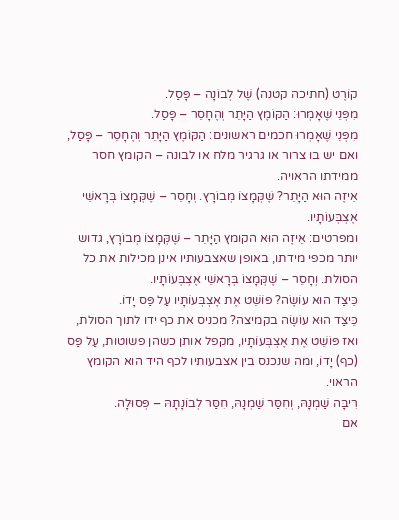קוֹרֶט (חתיכה קטנה) שֶׁל לְבוֹנָה – פָּסַל.
מִפְּנֵי שֶׁאָמְרוּ: הַקּוֹמֶץ הַיָּתֵר וְהֶחָסֵר – פָּסַל.
מִפְּנֵי שֶׁאָמְרוּ חכמים ראשונים: הַקּוֹמֶץ הַיָּתֵר וְהֶחָסֵר – פָּסַל, ואם יש בו צרור או גרגיר מלח או לבונה – הקומץ חסר ממידתו הראויה.
אֵיזֶה הוּא הַיָּתֵר? שֶׁקְּמָצוֹ מְבוֹרָץ. וְחָסֵר – שֶׁקְּמָצוֹ בְּרָאשֵׁי אֶצְבְּעוֹתָיו.
ומפרטים: אֵיזֶה הוּא הקומץ הַיָּתֵר – שֶׁקְּמָצוֹ מְבוֹרָץ, גדוש יותר מכפי מידתו, באופן שאצבעותיו אינן מכילות את כל הסולת. וְחָסֵר – שֶׁקְּמָצוֹ בְּרָאשֵׁי אֶצְבְּעוֹתָיו.
כֵּיצַד הוּא עוֹשֶׂה? פּוֹשֵׁט אֶת אֶצְבְּעוֹתָיו עַל פַּס יָדוֹ.
כֵּיצַד הוּא עוֹשֶׂה בקמיצה? מכניס את כף ידו לתוך הסולת, ואז פּוֹשֵׁט אֶת אֶצְבְּעוֹתָיו, מקפל אותן כשהן פשוטות, עַל פַּס (כף) יָדוֹ, ומה שנכנס בין אצבעותיו לכף היד הוא הקומץ הראוי.
רִיבָּה שַׁמְנָהּ, וְחִסַּר שַׁמְנָהּ, חִסַּר לְבוֹנָתָהּ – פְּסוּלָה.
אם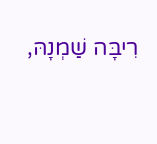רִיבָּה שַׁמְנָהּ,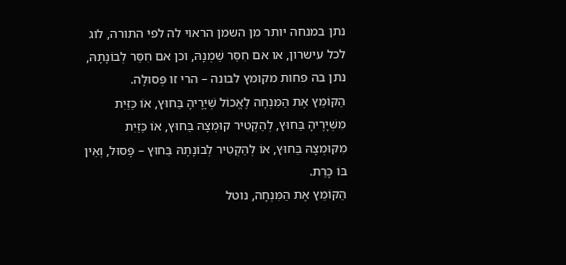נתן במנחה יותר מן השמן הראוי לה לפי התורה, לוג לכל עישרון, או אם חִסַּר שַׁמְנָהּ, וכן אם חִסַּר לְבוֹנָתָהּ, נתן בה פחות מקומץ לבונה – הרי זו פְּסוּלָה.
הַקּוֹמֵץ אֶת הַמִּנְחָה לֶאֱכוֹל שְׁיָרֶיהָ בַּחוּץ, אוֹ כַּזַּיִת מִשְּׁיָרֶיהָ בַּחוּץ, לְהַקְטִיר קוּמְצָהּ בַּחוּץ, אוֹ כַּזַּיִת מִקּוּמְצָהּ בַּחוּץ, אוֹ לְהַקְטִיר לְבוֹנָתָהּ בַּחוּץ – פָּסוּל, וְאֵין בּוֹ כָּרֵת.
הַקּוֹמֵץ אֶת הַמִּנְחָה, נוטל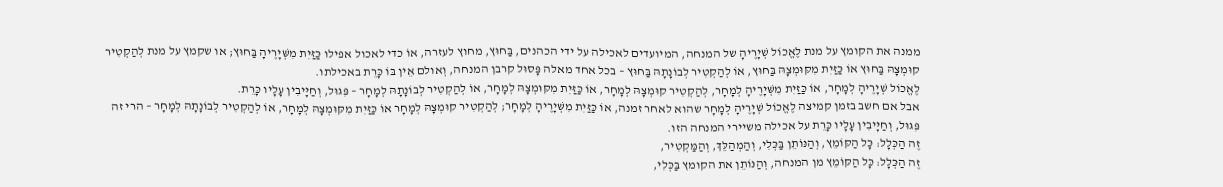ממנה את הקומץ על מנת לֶאֱכוֹל שְׁיָרֶיהָ של המנחה, המיועדים לאכילה על ידי הכהנים, בַּחוּץ, מחוץ לעזרה, אוֹ כדי לאכול אפילו כַּזַּיִת מִשְּׁיָרֶיהָ בַּחוּץ; או שקמץ על מנת לְהַקְטִיר קוּמְצָהּ בַּחוּץ אוֹ כַּזַּיִת מִקּוּמְצָהּ בַּחוּץ, אוֹ לְהַקְטִיר לְבוֹנָתָהּ בַּחוּץ – בכל אחד מאלה פָּסוּל קרבן המנחה, וְאולם אֵין בּוֹ כָּרֵת באכילתו.
לֶאֱכוֹל שְׁיָרֶיהָ לְמָחָר, אוֹ כַּזַּיִת מִשְּׁיָרֶיהָ לְמָחָר, לְהַקְטִיר קוּמְצָהּ לְמָחָר, אוֹ כַּזַּיִת מִקּוּמְצָהּ לְמָחָר, אוֹ לְהַקְטִיר לְבוֹנָתָהּ לְמָחָר – פִּגּוּל, וְחַיָּיבִין עָלָיו כָּרֵת.
אבל אם חשב בזמן קמיצה לֶאֱכוֹל שְׁיָרֶיהָ לְמָחָר שהוא לאחר זמנה, אוֹ כַּזַּיִת מִשְּׁיָרֶיהָ לְמָחָר; לְהַקְטִיר קוּמְצָהּ לְמָחָר אוֹ כַּזַּיִת מִקּוּמְצָהּ לְמָחָר, אוֹ לְהַקְטִיר לְבוֹנָתָהּ לְמָחָר – הרי זה פִּגּוּל, וְחַיָּיבִין עָלָיו כָּרֵת על אכילה משיירי המנחה הזו.
זֶה הַכְּלָל: כָּל הַקּוֹמֵץ, וְהַנּוֹתֵן בַּכְּלִי, וְהַמְהַלֵּךְ, וְהַמַּקְטִיר,
זֶה הַכְּלָל: כָּל הַקּוֹמֵץ מן המנחה, וְהַנּוֹתֵן את הקומץ בַּכְּלִי,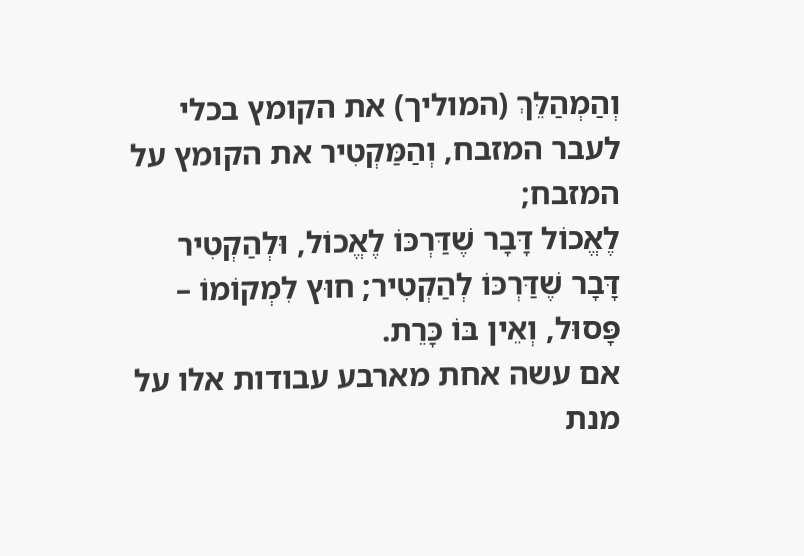וְהַמְהַלֵּךְ (המוליך) את הקומץ בכלי לעבר המזבח, וְהַמַּקְטִיר את הקומץ על המזבח;
לֶאֱכוֹל דָּבָר שֶׁדַּרְכּוֹ לֶאֱכוֹל, וּלְהַקְטִיר דָּבָר שֶׁדַּרְכּוֹ לְהַקְטִיר; חוּץ לִמְקוֹמוֹ – פָּסוּל, וְאֵין בּוֹ כָּרֵת.
אם עשה אחת מארבע עבודות אלו על מנת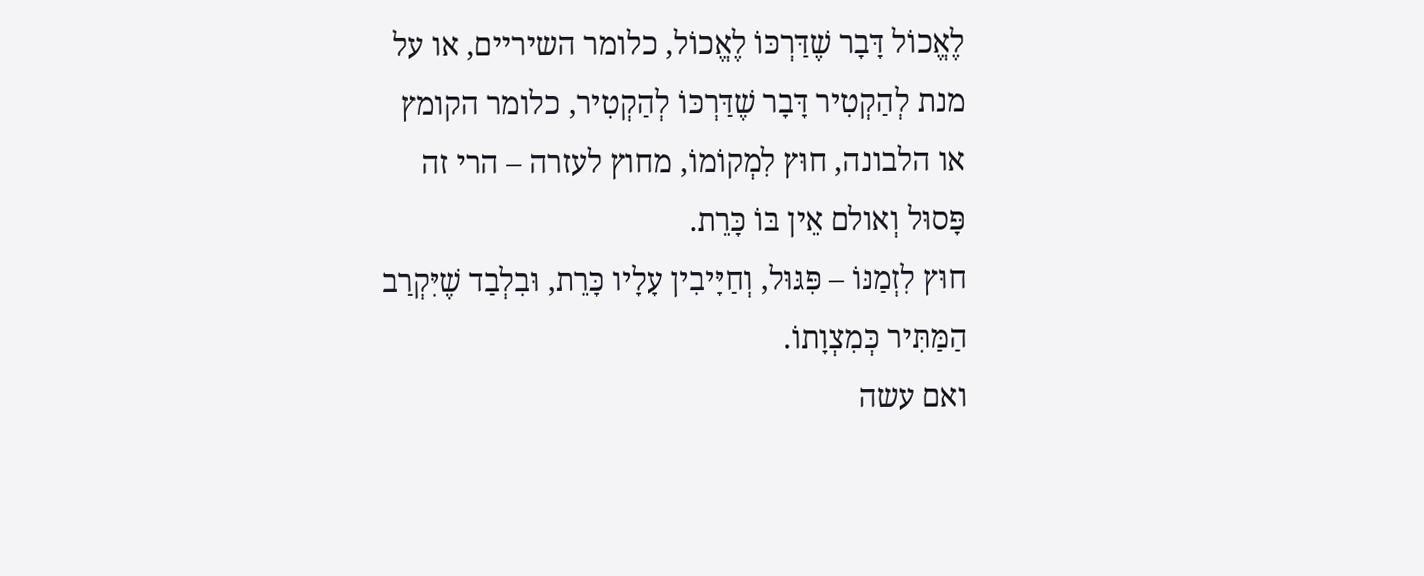לֶאֱכוֹל דָּבָר שֶׁדַּרְכּוֹ לֶאֱכוֹל, כלומר השיריים, או על מנת לְהַקְטִיר דָּבָר שֶׁדַּרְכּוֹ לְהַקְטִיר, כלומר הקומץ או הלבונה, חוּץ לִמְקוֹמוֹ, מחוץ לעזרה – הרי זה פָּסוּל וְאולם אֵין בּוֹ כָּרֵת.
חוּץ לִזְמַנּוֹ – פִּגּוּל, וְחַיָּיבִין עָלָיו כָּרֵת, וּבִלְבַד שֶׁיִּקְרַב הַמַּתִּיר כְּמִצְוָתוֹ.
ואם עשה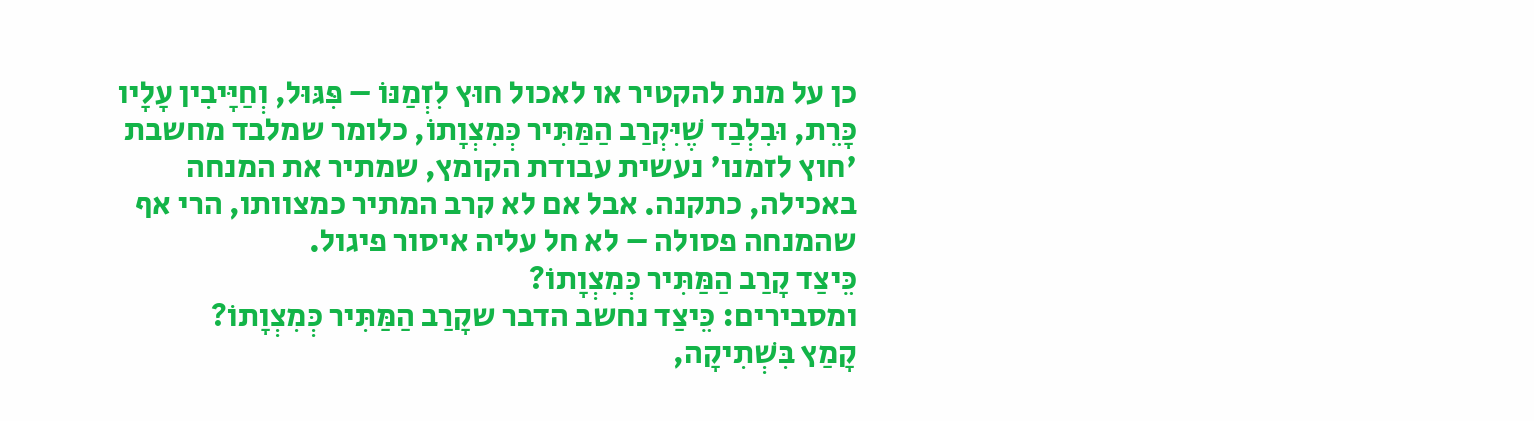כן על מנת להקטיר או לאכול חוּץ לִזְמַנּוֹ – פִּגּוּל, וְחַיָּיבִין עָלָיו כָּרֵת, וּבִלְבַד שֶׁיִּקְרַב הַמַּתִּיר כְּמִצְוָתוֹ, כלומר שמלבד מחשבת 'חוץ לזמנו' נעשית עבודת הקומץ, שמתיר את המנחה באכילה, כתקנה. אבל אם לא קרב המתיר כמצוותו, הרי אף שהמנחה פסולה – לא חל עליה איסור פיגול.
כֵּיצַד קָרַב הַמַּתִּיר כְּמִצְוָתוֹ?
ומסבירים: כֵּיצַד נחשב הדבר שקָרַב הַמַּתִּיר כְּמִצְוָתוֹ?
קָמַץ בִּשְׁתִיקָה,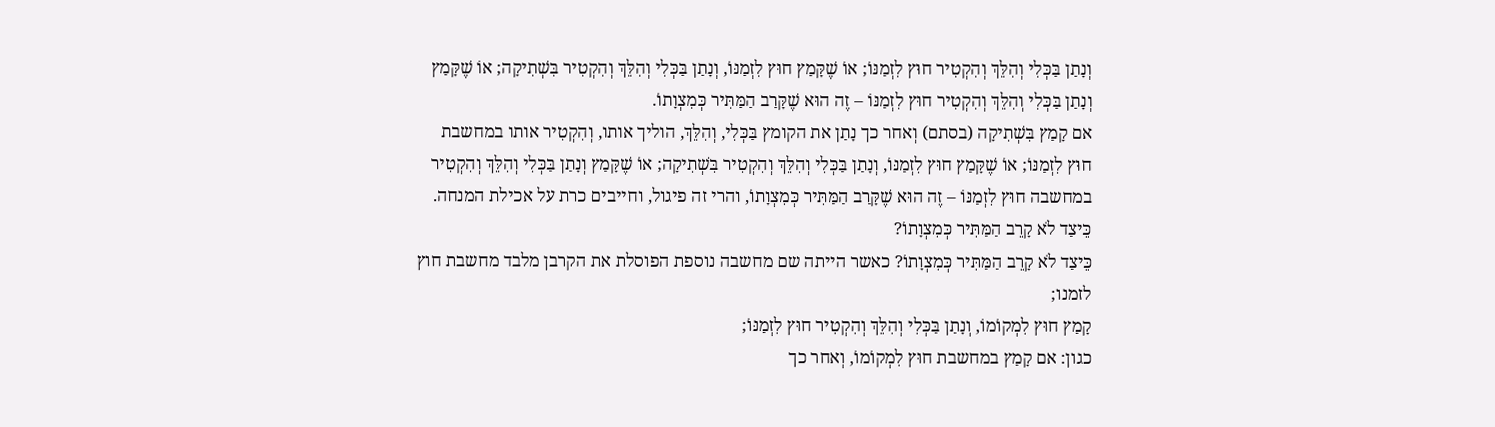וְנָתַן בַּכְּלִי וְהִלֵּךְ וְהִקְטִיר חוּץ לִזְמַנּוֹ; אוֹ שֶׁקָּמַץ חוּץ לִזְמַנּוֹ, וְנָתַן בַּכְּלִי וְהִלֵּךְ וְהִקְטִיר בִּשְׁתִיקָה; אוֹ שֶׁקָּמַץ וְנָתַן בַּכְּלִי וְהִלֵּךְ וְהִקְטִיר חוּץ לִזְמַנּוֹ – זֶה הוּא שֶׁקָּרַב הַמַּתִּיר כְּמִצְוָתוֹ.
אם קָמַץ בִּשְׁתִיקָה (בסתם) וְאחר כך נָתַן את הקומץ בַּכְּלִי, וְהִלֵּךְ, הוליך אותו, וְהִקְטִיר אותו במחשבת חוּץ לִזְמַנּוֹ; אוֹ שֶׁקָּמַץ חוּץ לִזְמַנּוֹ, וְנָתַן בַּכְּלִי וְהִלֵּךְ וְהִקְטִיר בִּשְׁתִיקָה; אוֹ שֶׁקָּמַץ וְנָתַן בַּכְּלִי וְהִלֵּךְ וְהִקְטִיר במחשבה חוּץ לִזְמַנּוֹ – זֶה הוּא שֶׁקָּרַב הַמַּתִּיר כְּמִצְוָתוֹ, והרי זה פיגול, וחייבים כרת על אכילת המנחה.
כֵּיצַד לֹא קָרֵב הַמַּתִּיר כְּמִצְוָתוֹ?
כֵּיצַד לֹא קָרֵב הַמַּתִּיר כְּמִצְוָתוֹ? כאשר הייתה שם מחשבה נוספת הפוסלת את הקרבן מלבד מחשבת חוץ לזמנו;
קָמַץ חוּץ לִמְקוֹמוֹ, וְנָתַן בַּכְּלִי וְהִלֵּךְ וְהִקְטִיר חוּץ לִזְמַנּוֹ;
כגון: אם קָמַץ במחשבת חוּץ לִמְקוֹמוֹ, וְאחר כך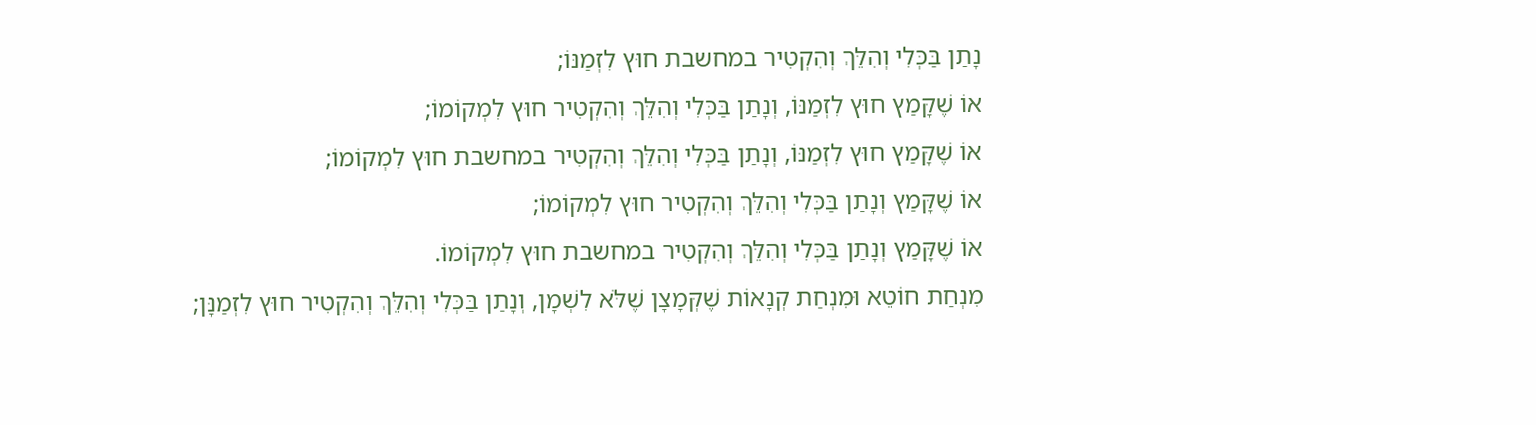נָתַן בַּכְּלִי וְהִלֵּךְ וְהִקְטִיר במחשבת חוּץ לִזְמַנּוֹ;
אוֹ שֶׁקָּמַץ חוּץ לִזְמַנּוֹ, וְנָתַן בַּכְּלִי וְהִלֵּךְ וְהִקְטִיר חוּץ לִמְקוֹמוֹ;
אוֹ שֶׁקָּמַץ חוּץ לִזְמַנּוֹ, וְנָתַן בַּכְּלִי וְהִלֵּךְ וְהִקְטִיר במחשבת חוּץ לִמְקוֹמוֹ;
אוֹ שֶׁקָּמַץ וְנָתַן בַּכְּלִי וְהִלֵּךְ וְהִקְטִיר חוּץ לִמְקוֹמוֹ;
אוֹ שֶׁקָּמַץ וְנָתַן בַּכְּלִי וְהִלֵּךְ וְהִקְטִיר במחשבת חוּץ לִמְקוֹמוֹ.
מִנְחַת חוֹטֵא וּמִנְחַת קְנָאוֹת שֶׁקְּמָצָן שֶׁלֹּא לִשְׁמָן, וְנָתַן בַּכְּלִי וְהִלֵּךְ וְהִקְטִיר חוּץ לִזְמַנָּן;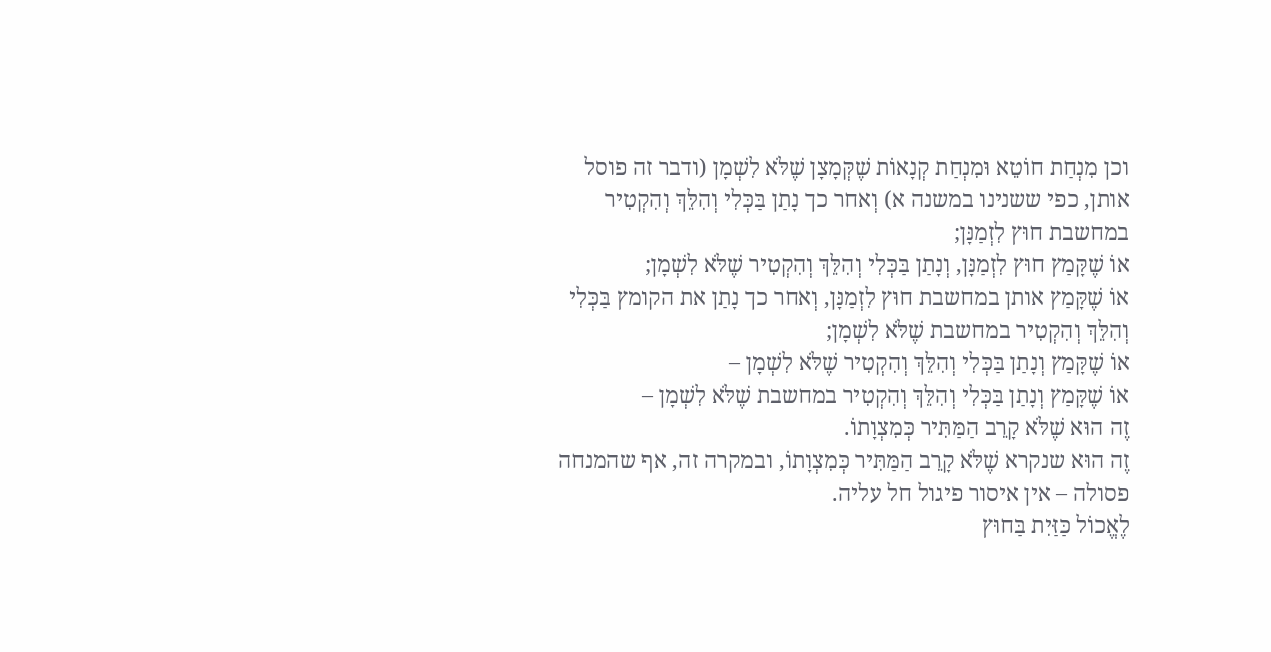וכן מִנְחַת חוֹטֵא וּמִנְחַת קְנָאוֹת שֶׁקְּמָצָן שֶׁלֹּא לִשְׁמָן (ודבר זה פוסל אותן, כפי ששנינו במשנה א) וְאחר כך נָתַן בַּכְּלִי וְהִלֵּךְ וְהִקְטִיר במחשבת חוּץ לִזְמַנָּן;
אוֹ שֶׁקָּמַץ חוּץ לִזְמַנָּן, וְנָתַן בַּכְּלִי וְהִלֵּךְ וְהִקְטִיר שֶׁלֹּא לִשְׁמָן;
אוֹ שֶׁקָּמַץ אותן במחשבת חוּץ לִזְמַנָּן, וְאחר כך נָתַן את הקומץ בַּכְּלִי וְהִלֵּךְ וְהִקְטִיר במחשבת שֶׁלֹּא לִשְׁמָן;
אוֹ שֶׁקָּמַץ וְנָתַן בַּכְּלִי וְהִלֵּךְ וְהִקְטִיר שֶׁלֹּא לִשְׁמָן –
אוֹ שֶׁקָּמַץ וְנָתַן בַּכְּלִי וְהִלֵּךְ וְהִקְטִיר במחשבת שֶׁלֹּא לִשְׁמָן –
זֶה הוּא שֶׁלֹּא קָרֵב הַמַּתִּיר כְּמִצְוָתוֹ.
זֶה הוּא שנקרא שֶׁלֹּא קָרֵב הַמַּתִּיר כְּמִצְוָתוֹ, ובמקרה זה, אף שהמנחה פסולה – אין איסור פיגול חל עליה.
לֶאֱכוֹל כַּזַּיִת בַּחוּץ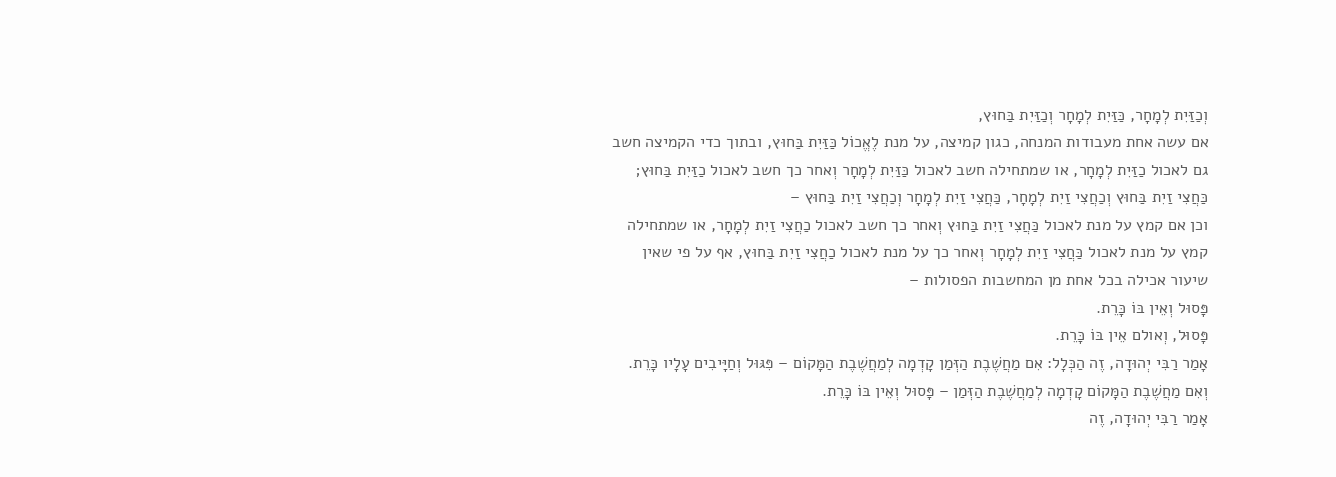וְכַזַּיִת לְמָחָר, כַּזַּיִת לְמָחָר וְכַזַּיִת בַּחוּץ,
אם עשה אחת מעבודות המנחה, כגון קמיצה, על מנת לֶאֱכוֹל כַּזַּיִת בַּחוּץ, ובתוך כדי הקמיצה חשב גם לאכול כַזַּיִת לְמָחָר, או שמתחילה חשב לאכול כַּזַּיִת לְמָחָר וְאחר כך חשב לאכול כַזַּיִת בַּחוּץ;
כַּחֲצִי זַיִת בַּחוּץ וְכַחֲצִי זַיִת לְמָחָר, כַּחֲצִי זַיִת לְמָחָר וְכַחֲצִי זַיִת בַּחוּץ –
וכן אם קמץ על מנת לאכול כַּחֲצִי זַיִת בַּחוּץ וְאחר כך חשב לאכול כַחֲצִי זַיִת לְמָחָר, או שמתחילה קמץ על מנת לאכול כַּחֲצִי זַיִת לְמָחָר וְאחר כך על מנת לאכול כַחֲצִי זַיִת בַּחוּץ, אף על פי שאין שיעור אכילה בכל אחת מן המחשבות הפסולות –
פָּסוּל וְאֵין בּוֹ כָּרֵת.
פָּסוּל, וְאולם אֵין בּוֹ כָּרֵת.
אָמַר רַבִּי יְהוּדָה, זֶה הַכְּלָל: אִם מַחֲשֶׁבֶת הַזְּמַן קָדְמָה לְמַחֲשֶׁבֶת הַמָּקוֹם – פִּגּוּל וְחַיָּיבִים עָלָיו כָּרֵת. וְאִם מַחֲשֶׁבֶת הַמָּקוֹם קָדְמָה לְמַחֲשֶׁבֶת הַזְּמַן – פָּסוּל וְאֵין בּוֹ כָּרֵת.
אָמַר רַבִּי יְהוּדָה, זֶה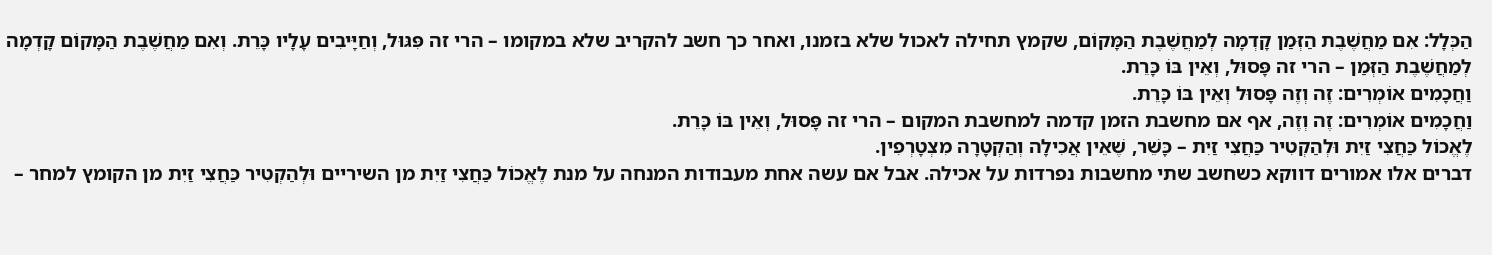הַכְּלָל: אִם מַחֲשֶׁבֶת הַזְּמַן קָדְמָה לְמַחֲשֶׁבֶת הַמָּקוֹם, שקמץ תחילה לאכול שלא בזמנו, ואחר כך חשב להקריב שלא במקומו – הרי זה פִּגּוּל, וְחַיָּיבִים עָלָיו כָּרֵת. וְאִם מַחֲשֶׁבֶת הַמָּקוֹם קָדְמָה לְמַחֲשֶׁבֶת הַזְּמַן – הרי זה פָּסוּל, וְאֵין בּוֹ כָּרֵת.
וַחֲכָמִים אוֹמְרִים: זֶה וְזֶה פָּסוּל וְאֵין בּוֹ כָּרֵת.
וַחֲכָמִים אוֹמְרִים: זֶה וְזֶה, אף אם מחשבת הזמן קדמה למחשבת המקום – הרי זה פָּסוּל, וְאֵין בּוֹ כָּרֵת.
לֶאֱכוֹל כַּחֲצִי זַיִת וּלְהַקְטִיר כַּחֲצִי זַיִת – כָּשֵׁר, שֶׁאֵין אֲכִילָה וְהַקְטָרָה מִצְטָרְפִין.
דברים אלו אמורים דווקא כשחשב שתי מחשבות נפרדות על אכילה. אבל אם עשה אחת מעבודות המנחה על מנת לֶאֱכוֹל כַּחֲצִי זַיִת מן השיריים וּלְהַקְטִיר כַּחֲצִי זַיִת מן הקומץ למחר –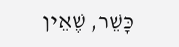כָּשֵׁר, שֶׁאֵין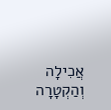אֲכִילָה וְהַקְטָרָה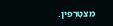מִצְטָרְפִין.